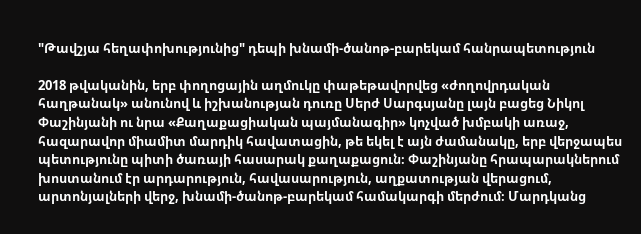"Թավշյա հեղափոխությունից" դեպի խնամի-ծանոթ-բարեկամ հանրապետություն

2018 թվականին, երբ փողոցային աղմուկը փաթեթավորվեց «ժողովրդական հաղթանակ» անունով և իշխանության դուռը Սերժ Սարգսյանը լայն բացեց Նիկոլ Փաշինյանի ու նրա «Քաղաքացիական պայմանագիր» կոչված խմբակի առաջ, հազարավոր միամիտ մարդիկ հավատացին, թե եկել է այն ժամանակը, երբ վերջապես պետությունը պիտի ծառայի հասարակ քաղաքացուն։ Փաշինյանը հրապարակներում խոստանում էր արդարություն, հավասարություն, աղքատության վերացում, արտոնյալների վերջ, խնամի-ծանոթ-բարեկամ համակարգի մերժում։ Մարդկանց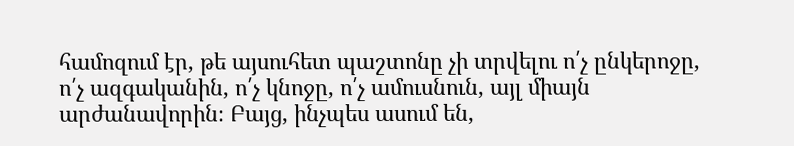համոզում էր, թե այսուհետ պաշտոնը չի տրվելու ո՛չ ընկերոջը, ո՛չ ազգականին, ո՛չ կնոջը, ո՛չ ամուսնուն, այլ միայն արժանավորին։ Բայց, ինչպես ասում են,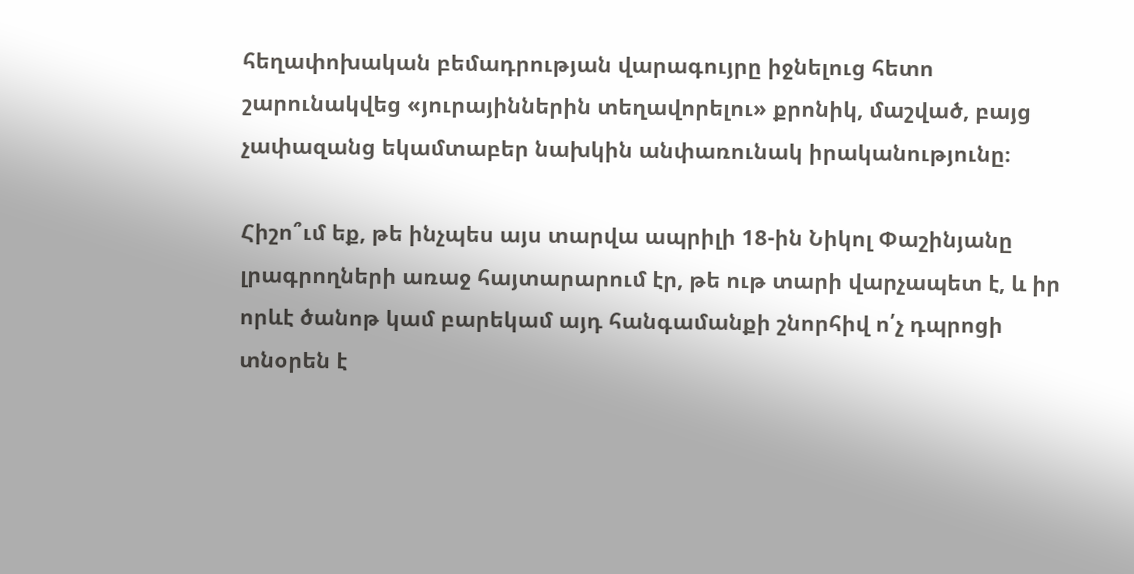հեղափոխական բեմադրության վարագույրը իջնելուց հետո շարունակվեց «յուրայիններին տեղավորելու» քրոնիկ, մաշված, բայց չափազանց եկամտաբեր նախկին անփառունակ իրականությունը։

Հիշո՞ւմ եք, թե ինչպես այս տարվա ապրիլի 18-ին Նիկոլ Փաշինյանը լրագրողների առաջ հայտարարում էր, թե ութ տարի վարչապետ է, և իր որևէ ծանոթ կամ բարեկամ այդ հանգամանքի շնորհիվ ո՛չ դպրոցի տնօրեն է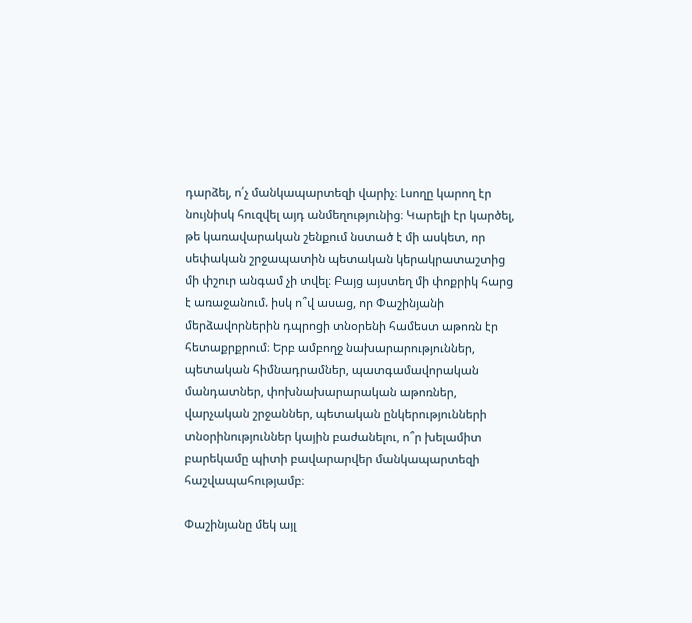դարձել, ո՛չ մանկապարտեզի վարիչ։ Լսողը կարող էր նույնիսկ հուզվել այդ անմեղությունից։ Կարելի էր կարծել, թե կառավարական շենքում նստած է մի ասկետ, որ սեփական շրջապատին պետական կերակրատաշտից մի փշուր անգամ չի տվել։ Բայց այստեղ մի փոքրիկ հարց է առաջանում. իսկ ո՞վ ասաց, որ Փաշինյանի մերձավորներին դպրոցի տնօրենի համեստ աթոռն էր հետաքրքրում։ Երբ ամբողջ նախարարություններ, պետական հիմնադրամներ, պատգամավորական մանդատներ, փոխնախարարական աթոռներ, վարչական շրջաններ, պետական ընկերությունների տնօրինություններ կային բաժանելու, ո՞ր խելամիտ բարեկամը պիտի բավարարվեր մանկապարտեզի հաշվապահությամբ։

Փաշինյանը մեկ այլ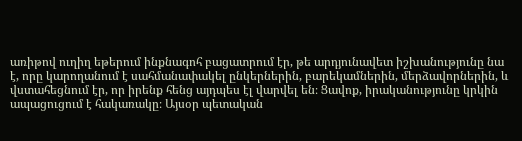առիթով ուղիղ եթերում ինքնագոհ բացատրում էր, թե արդյունավետ իշխանությունը նա է, որը կարողանում է սահմանափակել ընկերներին, բարեկամներին, մերձավորներին, և վստահեցնում էր, որ իրենք հենց այդպես էլ վարվել են։ Ցավոք, իրականությունը կրկին ապացուցում է հակառակը։ Այսօր պետական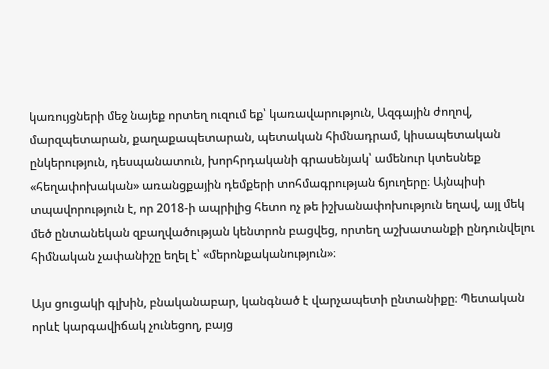կառույցների մեջ նայեք որտեղ ուզում եք՝ կառավարություն, Ազգային ժողով, մարզպետարան, քաղաքապետարան, պետական հիմնադրամ, կիսապետական ընկերություն, դեսպանատուն, խորհրդականի գրասենյակ՝ ամենուր կտեսնեք «հեղափոխական» առանցքային դեմքերի տոհմագրության ճյուղերը։ Այնպիսի տպավորություն է, որ 2018-ի ապրիլից հետո ոչ թե իշխանափոխություն եղավ, այլ մեկ մեծ ընտանեկան զբաղվածության կենտրոն բացվեց, որտեղ աշխատանքի ընդունվելու հիմնական չափանիշը եղել է՝ «մերոնքականություն»։

Այս ցուցակի գլխին, բնականաբար, կանգնած է վարչապետի ընտանիքը։ Պետական որևէ կարգավիճակ չունեցող, բայց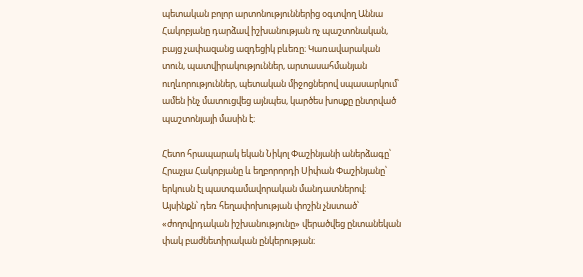պետական բոլոր արտոնություններից օգտվող Աննա Հակոբյանը դարձավ իշխանության ոչ պաշտոնական, բայց չափազանց ազդեցիկ բևեռը։ Կառավարական տուն, պատվիրակություններ, արտասահմանյան ուղևորություններ, պետական միջոցներով սպասարկում՝ ամեն ինչ մատուցվեց այնպես, կարծես խոսքը ընտրված պաշտոնյայի մասին է։

Հետո հրապարակ եկան Նիկոլ Փաշինյանի աներձագը՝ Հրաչյա Հակոբյանը և եղբորորդի Սիփան Փաշինյանը՝ երկուսն էլ պատգամավորական մանդատներով։ Այսինքն՝ դեռ հեղափոխության փոշին չնստած՝ «ժողովրդական իշխանությունը» վերածվեց ընտանեկան փակ բաժնետիրական ընկերության։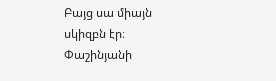Բայց սա միայն սկիզբն էր։ Փաշինյանի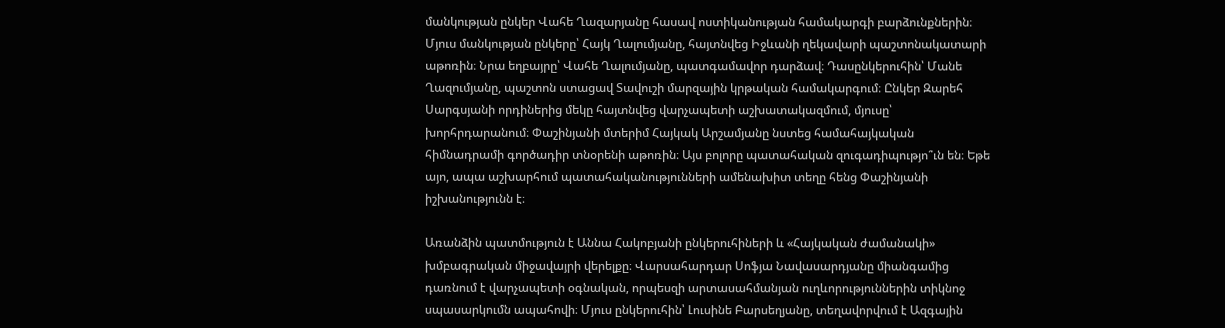մանկության ընկեր Վահե Ղազարյանը հասավ ոստիկանության համակարգի բարձունքներին։ Մյուս մանկության ընկերը՝ Հայկ Ղալումյանը, հայտնվեց Իջևանի ղեկավարի պաշտոնակատարի աթոռին։ Նրա եղբայրը՝ Վահե Ղալումյանը, պատգամավոր դարձավ։ Դասընկերուհին՝ Մանե Ղազումյանը, պաշտոն ստացավ Տավուշի մարզային կրթական համակարգում։ Ընկեր Զարեհ Սարգսյանի որդիներից մեկը հայտնվեց վարչապետի աշխատակազմում, մյուսը՝ խորհրդարանում։ Փաշինյանի մտերիմ Հայկակ Արշամյանը նստեց համահայկական հիմնադրամի գործադիր տնօրենի աթոռին։ Այս բոլորը պատահական զուգադիպությո՞ւն են։ Եթե այո, ապա աշխարհում պատահականությունների ամենախիտ տեղը հենց Փաշինյանի իշխանությունն է։

Առանձին պատմություն է Աննա Հակոբյանի ընկերուհիների և «Հայկական ժամանակի» խմբագրական միջավայրի վերելքը։ Վարսահարդար Սոֆյա Նավասարդյանը միանգամից դառնում է վարչապետի օգնական, որպեսզի արտասահմանյան ուղևորություններին տիկնոջ սպասարկումն ապահովի։ Մյուս ընկերուհին՝ Լուսինե Բարսեղյանը, տեղավորվում է Ազգային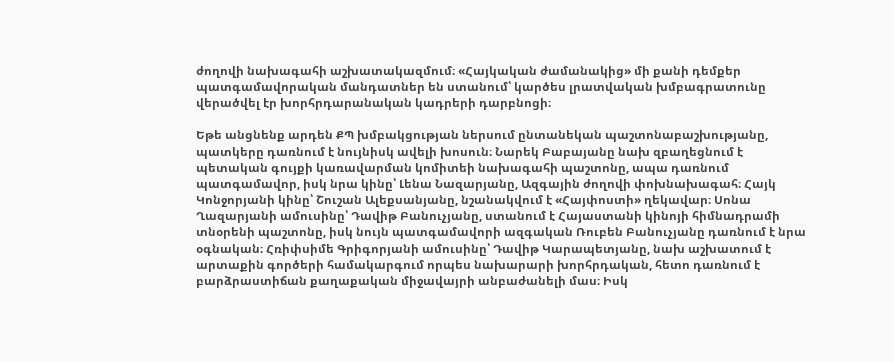ժողովի նախագահի աշխատակազմում։ «Հայկական ժամանակից» մի քանի դեմքեր պատգամավորական մանդատներ են ստանում՝ կարծես լրատվական խմբագրատունը վերածվել էր խորհրդարանական կադրերի դարբնոցի։

Եթե անցնենք արդեն ՔՊ խմբակցության ներսում ընտանեկան պաշտոնաբաշխությանը, պատկերը դառնում է նույնիսկ ավելի խոսուն։ Նարեկ Բաբայանը նախ զբաղեցնում է պետական գույքի կառավարման կոմիտեի նախագահի պաշտոնը, ապա դառնում պատգամավոր, իսկ նրա կինը՝ Լենա Նազարյանը, Ազգային ժողովի փոխնախագահ։ Հայկ Կոնջորյանի կինը՝ Շուշան Ալեքսանյանը, նշանակվում է «Հայփոստի» ղեկավար։ Սոնա Ղազարյանի ամուսինը՝ Դավիթ Բանուչյանը, ստանում է Հայաստանի կինոյի հիմնադրամի տնօրենի պաշտոնը, իսկ նույն պատգամավորի ազգական Ռուբեն Բանուչյանը դառնում է նրա օգնական։ Հռիփսիմե Գրիգորյանի ամուսինը՝ Դավիթ Կարապետյանը, նախ աշխատում է արտաքին գործերի համակարգում որպես նախարարի խորհրդական, հետո դառնում է բարձրաստիճան քաղաքական միջավայրի անբաժանելի մաս։ Իսկ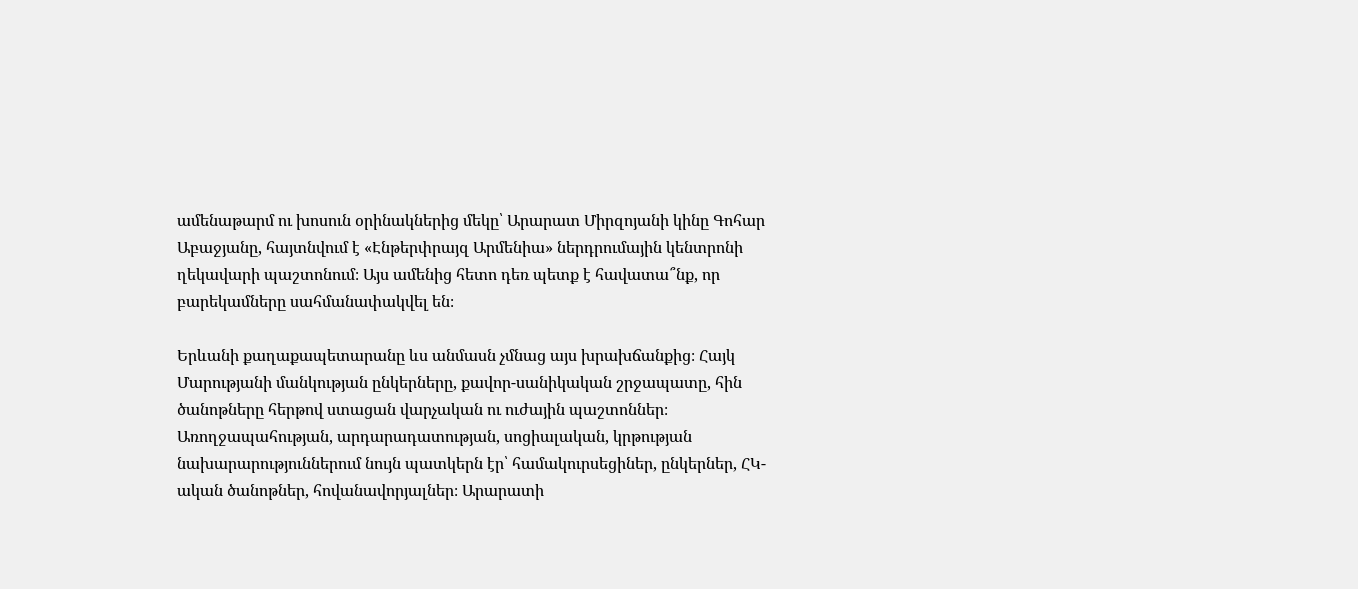ամենաթարմ ու խոսուն օրինակներից մեկը՝ Արարատ Միրզոյանի կինը Գոհար Աբաջյանը, հայտնվում է «Էնթերփրայզ Արմենիա» ներդրումային կենտրոնի ղեկավարի պաշտոնում։ Այս ամենից հետո դեռ պետք է հավատա՞նք, որ բարեկամները սահմանափակվել են։

Երևանի քաղաքապետարանը ևս անմասն չմնաց այս խրախճանքից։ Հայկ Մարությանի մանկության ընկերները, քավոր-սանիկական շրջապատը, հին ծանոթները հերթով ստացան վարչական ու ուժային պաշտոններ։ Առողջապահության, արդարադատության, սոցիալական, կրթության նախարարություններում նույն պատկերն էր՝ համակուրսեցիներ, ընկերներ, ՀԿ-ական ծանոթներ, հովանավորյալներ։ Արարատի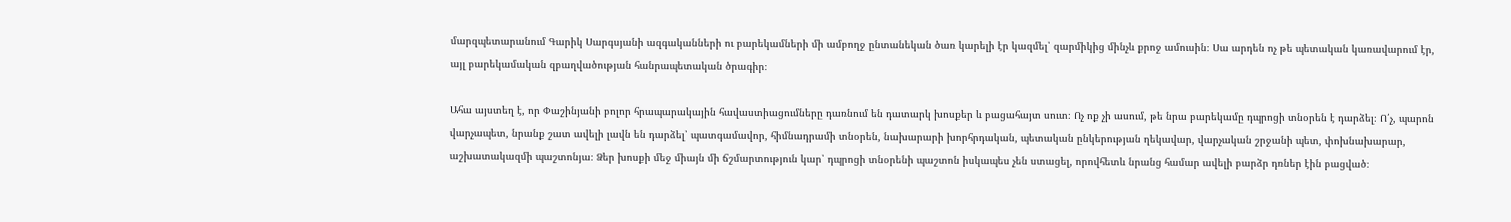մարզպետարանում Գարիկ Սարգսյանի ազգականների ու բարեկամների մի ամբողջ ընտանեկան ծառ կարելի էր կազմել՝ զարմիկից մինչև քրոջ ամուսին։ Սա արդեն ոչ թե պետական կառավարում էր, այլ բարեկամական զբաղվածության հանրապետական ծրագիր։

Ահա այստեղ է, որ Փաշինյանի բոլոր հրապարակային հավաստիացումները դառնում են դատարկ խոսքեր և բացահայտ սուտ։ Ոչ ոք չի ասում, թե նրա բարեկամը դպրոցի տնօրեն է դարձել։ Ո՛չ, պարոն վարչապետ, նրանք շատ ավելի լավն են դարձել՝ պատգամավոր, հիմնադրամի տնօրեն, նախարարի խորհրդական, պետական ընկերության ղեկավար, վարչական շրջանի պետ, փոխնախարար, աշխատակազմի պաշտոնյա։ Ձեր խոսքի մեջ միայն մի ճշմարտություն կար՝ դպրոցի տնօրենի պաշտոն իսկապես չեն ստացել, որովհետև նրանց համար ավելի բարձր դռներ էին բացված։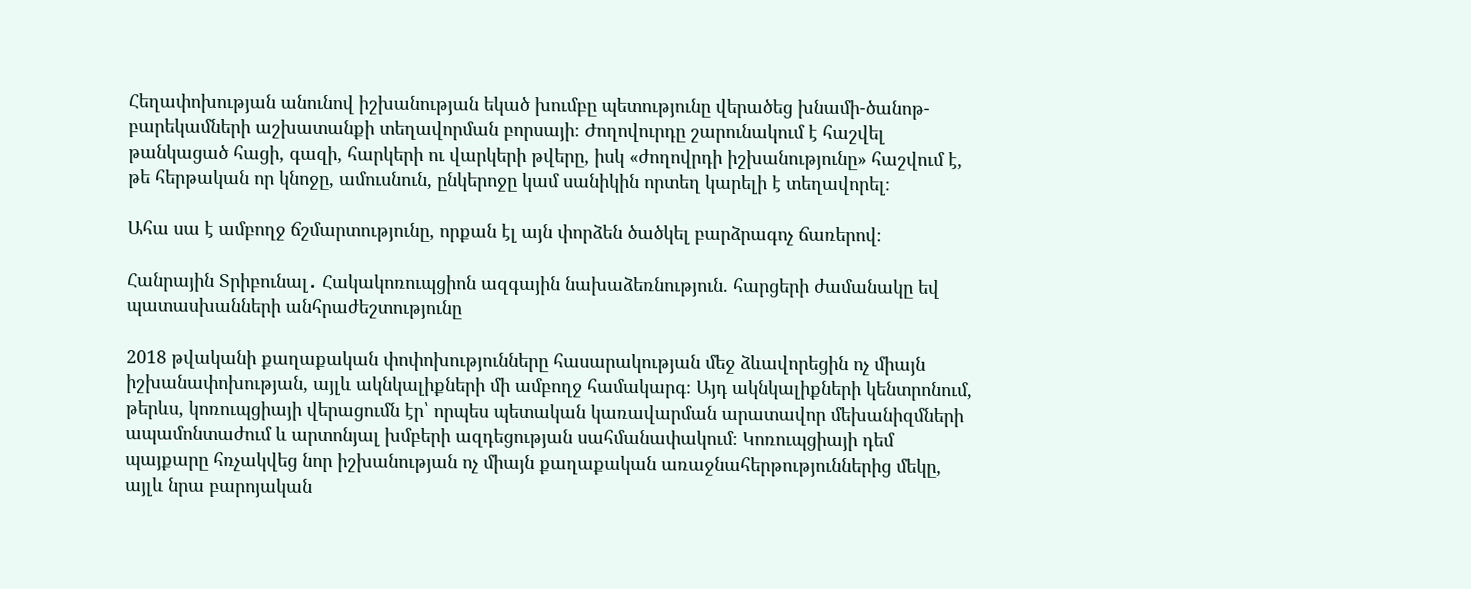Հեղափոխության անունով իշխանության եկած խումբը պետությունը վերածեց խնամի-ծանոթ-բարեկամների աշխատանքի տեղավորման բորսայի։ Ժողովուրդը շարունակում է հաշվել թանկացած հացի, գազի, հարկերի ու վարկերի թվերը, իսկ «ժողովրդի իշխանությունը» հաշվում է, թե հերթական որ կնոջը, ամուսնուն, ընկերոջը կամ սանիկին որտեղ կարելի է տեղավորել։

Ահա սա է ամբողջ ճշմարտությունը, որքան էլ այն փորձեն ծածկել բարձրագոչ ճառերով։

Հանրային Տրիբունալ․ Հակակոռուպցիոն ազգային նախաձեռնություն. հարցերի ժամանակը եվ պատասխանների անհրաժեշտությունը

2018 թվականի քաղաքական փոփոխությունները հասարակության մեջ ձևավորեցին ոչ միայն իշխանափոխության, այլև ակնկալիքների մի ամբողջ համակարգ։ Այդ ակնկալիքների կենտրոնում, թերևս, կոռուպցիայի վերացումն էր՝ որպես պետական կառավարման արատավոր մեխանիզմների ապամոնտաժում և արտոնյալ խմբերի ազդեցության սահմանափակում։ Կոռուպցիայի դեմ պայքարը հռչակվեց նոր իշխանության ոչ միայն քաղաքական առաջնահերթություններից մեկը, այլև նրա բարոյական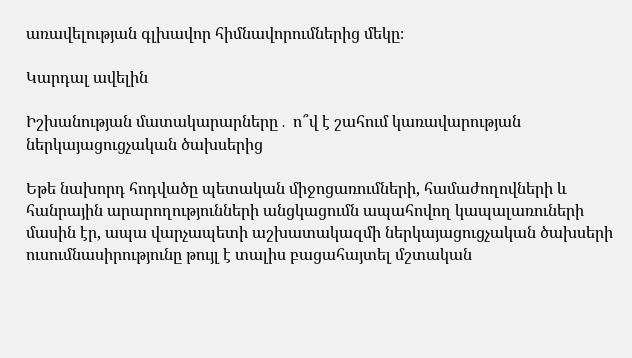առավելության գլխավոր հիմնավորումներից մեկը։

Կարդալ ավելին

Իշխանության մատակարարները․ ո՞վ է շահում կառավարության ներկայացուցչական ծախսերից

Եթե նախորդ հոդվածը պետական միջոցառումների, համաժողովների և հանրային արարողությունների անցկացումն ապահովող կապալառուների մասին էր, ապա վարչապետի աշխատակազմի ներկայացուցչական ծախսերի ուսումնասիրությունը թույլ է տալիս բացահայտել մշտական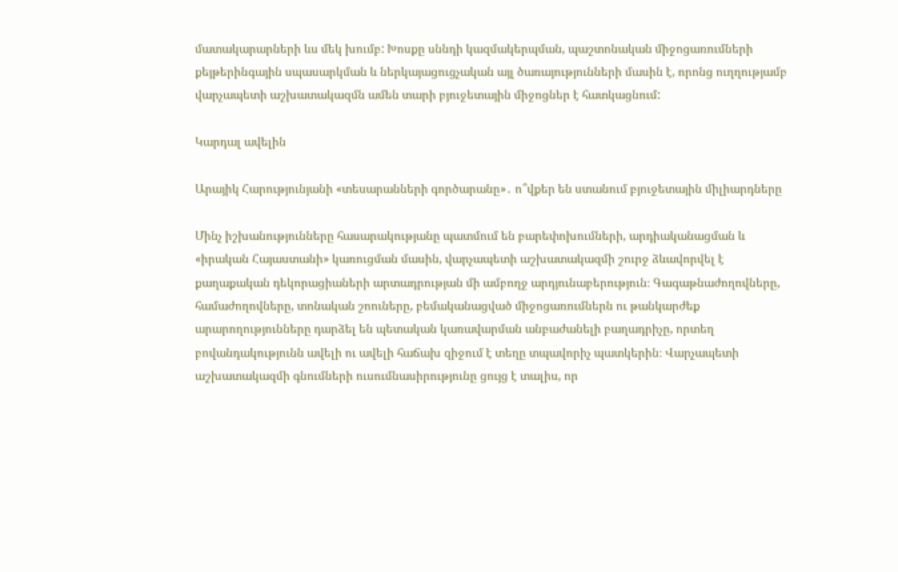մատակարարների ևս մեկ խումբ: Խոսքը սննդի կազմակերպման, պաշտոնական միջոցառումների քեյթերինգային սպասարկման և ներկայացուցչական այլ ծառայությունների մասին է, որոնց ուղղությամբ վարչապետի աշխատակազմն ամեն տարի բյուջետային միջոցներ է հատկացնում:

Կարդալ ավելին

Արայիկ Հարությունյանի «տեսարանների գործարանը»․ ո՞վքեր են ստանում բյուջետային միլիարդները

Մինչ իշխանությունները հասարակությանը պատմում են բարեփոխումների, արդիականացման և «իրական Հայաստանի» կառուցման մասին, վարչապետի աշխատակազմի շուրջ ձևավորվել է քաղաքական դեկորացիաների արտադրության մի ամբողջ արդյունաբերություն։ Գագաթնաժողովները, համաժողովները, տոնական շոուները, բեմականացված միջոցառումներն ու թանկարժեք արարողությունները դարձել են պետական կառավարման անբաժանելի բաղադրիչը, որտեղ բովանդակությունն ավելի ու ավելի հաճախ զիջում է տեղը տպավորիչ պատկերին։ Վարչապետի աշխատակազմի գնումների ուսումնասիրությունը ցույց է տալիս, որ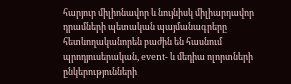հարյուր միլիոնավոր և նույնիսկ միլիարդավոր դրամների պետական պայմանագրերը հետևողականորեն բաժին են հասնում պրոդյուսերական, event- և մեդիա ոլորտների ընկերությունների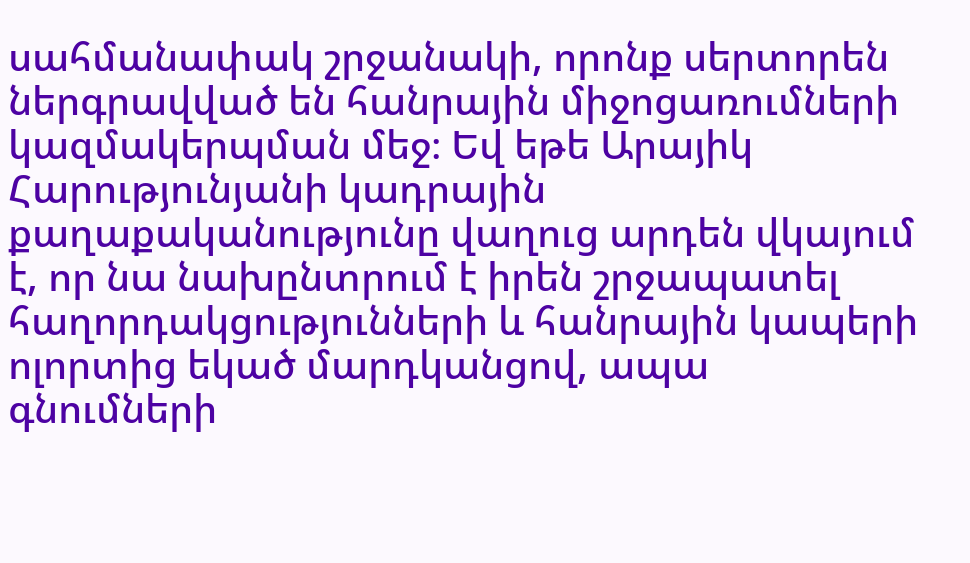սահմանափակ շրջանակի, որոնք սերտորեն ներգրավված են հանրային միջոցառումների կազմակերպման մեջ։ Եվ եթե Արայիկ Հարությունյանի կադրային քաղաքականությունը վաղուց արդեն վկայում է, որ նա նախընտրում է իրեն շրջապատել հաղորդակցությունների և հանրային կապերի ոլորտից եկած մարդկանցով, ապա գնումների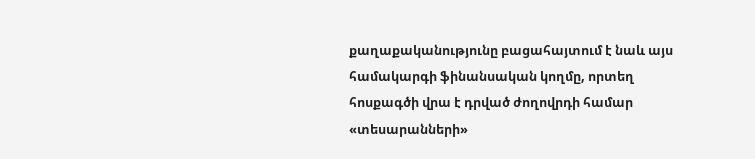քաղաքականությունը բացահայտում է նաև այս համակարգի ֆինանսական կողմը, որտեղ հոսքագծի վրա է դրված ժողովրդի համար «տեսարանների»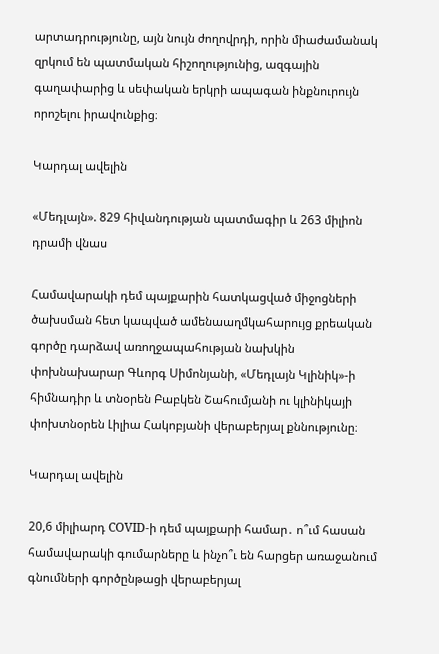արտադրությունը, այն նույն ժողովրդի, որին միաժամանակ զրկում են պատմական հիշողությունից, ազգային գաղափարից և սեփական երկրի ապագան ինքնուրույն որոշելու իրավունքից։

Կարդալ ավելին

«Մեդլայն». 829 հիվանդության պատմագիր և 263 միլիոն դրամի վնաս

Համավարակի դեմ պայքարին հատկացված միջոցների ծախսման հետ կապված ամենաաղմկահարույց քրեական գործը դարձավ առողջապահության նախկին փոխնախարար Գևորգ Սիմոնյանի, «Մեդլայն Կլինիկ»-ի հիմնադիր և տնօրեն Բաբկեն Շահումյանի ու կլինիկայի փոխտնօրեն Լիլիա Հակոբյանի վերաբերյալ քննությունը։

Կարդալ ավելին

20,6 միլիարդ COVID-ի դեմ պայքարի համար․ ո՞ւմ հասան համավարակի գումարները և ինչո՞ւ են հարցեր առաջանում գնումների գործընթացի վերաբերյալ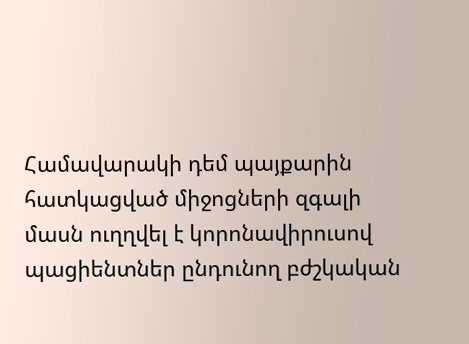Համավարակի դեմ պայքարին հատկացված միջոցների զգալի մասն ուղղվել է կորոնավիրուսով պացիենտներ ընդունող բժշկական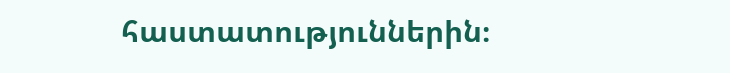հաստատություններին։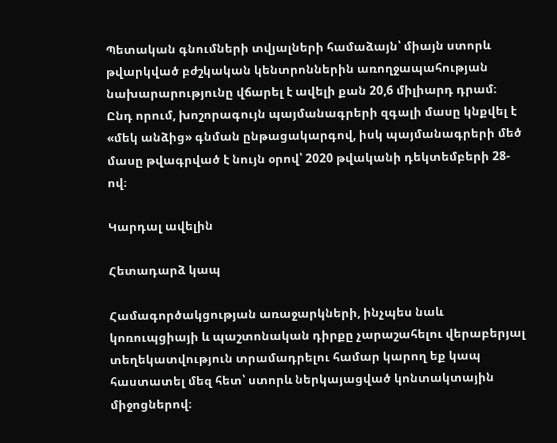Պետական գնումների տվյալների համաձայն՝ միայն ստորև թվարկված բժշկական կենտրոններին առողջապահության նախարարությունը վճարել է ավելի քան 20,6 միլիարդ դրամ։ Ընդ որում, խոշորագույն պայմանագրերի զգալի մասը կնքվել է «մեկ անձից» գնման ընթացակարգով, իսկ պայմանագրերի մեծ մասը թվագրված է նույն օրով՝ 2020 թվականի դեկտեմբերի 28-ով։

Կարդալ ավելին

Հետադարձ կապ

Համագործակցության առաջարկների, ինչպես նաև կոռուպցիայի և պաշտոնական դիրքը չարաշահելու վերաբերյալ տեղեկատվություն տրամադրելու համար կարող եք կապ հաստատել մեզ հետ՝ ստորև ներկայացված կոնտակտային միջոցներով։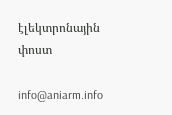էլեկտրոնային փոստ

info@aniarm.info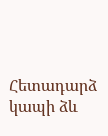Հետադարձ կապի ձև